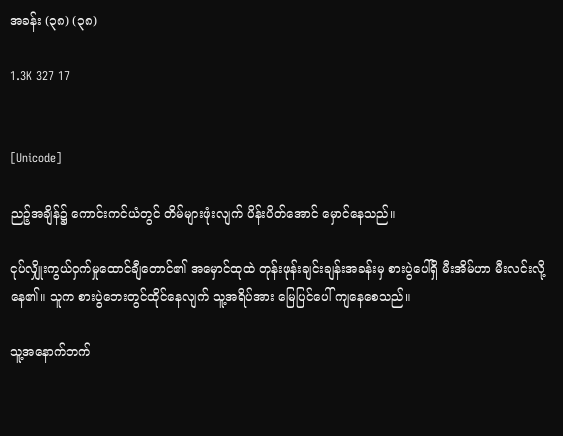အခန်း (၃၈) (၃၈)

1.3K 327 17


[Unicode]

ညဉ့်အချိန်၌ ကောင်းကင်ယံတွင် တိမ်များဖုံးလျက် ပိန်းပိတ်အောင် မှောင်နေသည်။

ငုပ်လျှိုးကွယ်ဝှက်မှုထောင်ချီတောင်၏ အမှောင်ထုထဲ တုန်းဖုန်းချင်းချန်းအခန်းမှ စားပွဲပေါ်ရှိ မီးအိမ်ဟာ မီးလင်းလို့နေ၏။ သူက စားပွဲဘေးတွင်ထိုင်နေလျက် သူ့အရိပ်အား မြေပြင်ပေါ် ကျနေစေသည်။

သူ့အနောက်ဘက်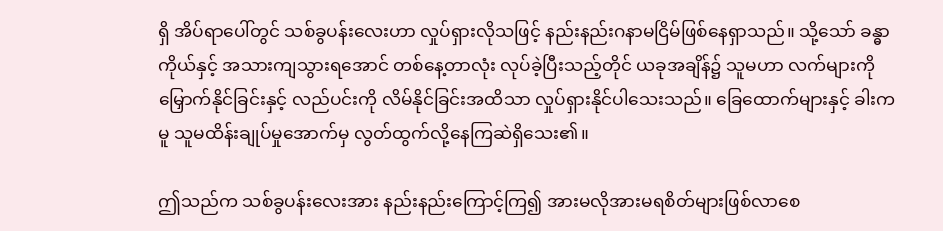ရှိ အိပ်ရာပေါ်တွင် သစ်ခွပန်းလေးဟာ လှုပ်ရှားလိုသဖြင့် နည်းနည်းဂနာမငြိမ်ဖြစ်နေရှာသည်။ သို့သော် ခန္ဓာကိုယ်နှင့် အသားကျသွားရအောင် တစ်နေ့တာလုံး လုပ်ခဲ့ပြီးသည့်တိုင် ယခုအချိန်၌ သူမဟာ လက်များကို မြှောက်နိုင်ခြင်းနှင့် လည်ပင်းကို လိမ်နိုင်ခြင်းအထိသာ လှုပ်ရှားနိုင်ပါသေးသည်။ ခြေထောက်များနှင့် ခါးကမူ သူမထိန်းချုပ်မှုအောက်မှ လွတ်ထွက်လို့နေကြဆဲရှိသေး၏။

ဤသည်က သစ်ခွပန်းလေးအား နည်းနည်းကြောင့်ကြ၍ အားမလိုအားမရစိတ်များဖြစ်လာစေ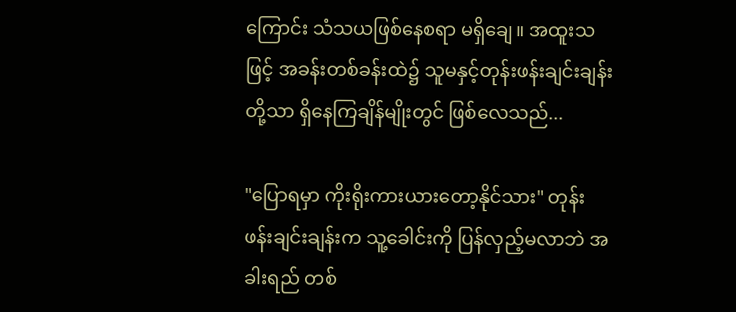ကြောင်း သံသယဖြစ်နေစရာ မရှိချေ။ အထူးသဖြင့် အခန်းတစ်ခန်းထဲ၌ သူမနှင့်တုန်းဖန်းချင်းချန်းတို့သာ ရှိနေကြချိန်မျိုးတွင် ဖြစ်လေသည်...

"ပြောရမှာ ကိုးရိုးကားယားတော့နိုင်သား" တုန်းဖန်းချင်းချန်းက သူ့ခေါင်းကို ပြန်လှည့်မလာဘဲ အခါးရည် တစ်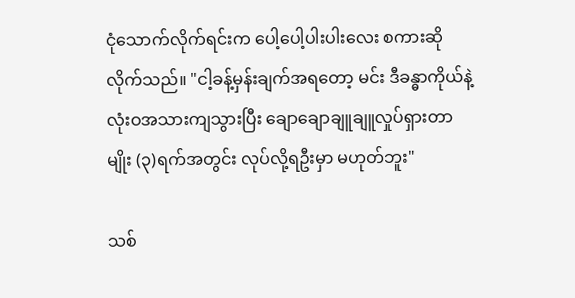ငုံသောက်လိုက်ရင်းက ပေါ့ပေါ့ပါးပါးလေး စကားဆိုလိုက်သည်။ "ငါ့ခန့်မှန်းချက်အရတော့ မင်း ဒီခန္ဓာကိုယ်နဲ့ လုံးဝအသားကျသွားပြီး ချောချောချူချူလှုပ်ရှားတာမျိုး (၃)ရက်အတွင်း လုပ်လို့ရဦးမှာ မဟုတ်ဘူး"

သစ်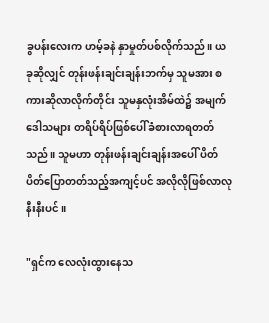ခွပန်းလေးက ဟမ့်ခနဲ နှာမှုတ်ပစ်လိုက်သည်။ ယခုဆိုလျှင် တုန်းဖန်းချင်းချန်းဘက်မှ သူမအား စကားဆိုလာလိုက်တိုင်း သူမနှလုံးအိမ်ထဲ၌ အမျက်ဒေါသများ တရိပ်ရိပ်ဖြစ်ပေါ်ခံစားလာရတတ်သည်။ သူမဟာ တုန်းဖန်းချင်းချန်းအပေါ် ပိတ်ပိတ်ပြောတတ်သည့်အကျင့်ပင် အလိုလိုဖြစ်လာလုနီးနီးပင်။

"ရှင်က လေလုံးထွားနေသ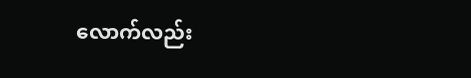လောက်လည်း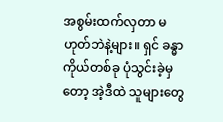အစွမ်းထက်လှတာ မဟုတ်ဘဲနဲ့များ။ ရှင် ခန္ဓာကိုယ်တစ်ခု ပုံသွင်းခဲ့မှတော့ အဲ့ဒီထဲ သူများတွေ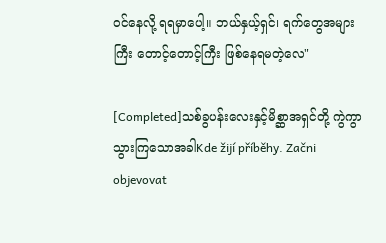ဝင်နေလို့ ရရမှာပေါ့။ ဘယ်နှယ့်ရှင်၊ ရက်တွေအများကြီး တောင့်တောင့်ကြီး ဖြစ်နေရမတဲ့လေ"

[Completed]သစ်ခွပန်းလေးနှင့်မိစ္ဆာအရှင်တို့ ကွဲကွာသွားကြသောအခါKde žijí příběhy. Začni objevovat